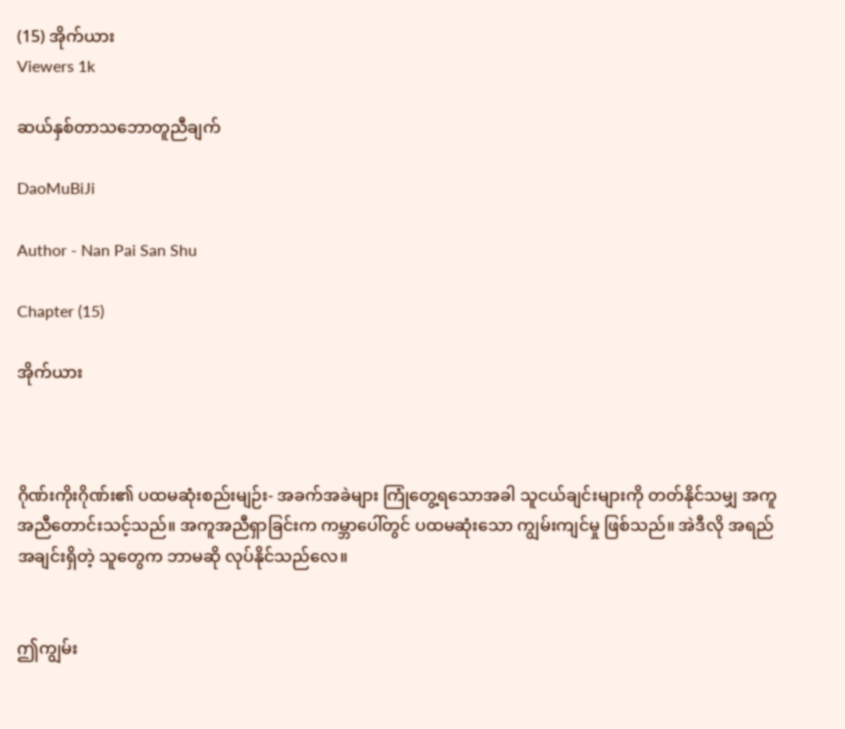(15) အိုက်ယား
Viewers 1k

ဆယ်နှစ်တာသဘောတူညီချက်

DaoMuBiJi

Author - Nan Pai San Shu

Chapter (15)

အိုက်ယား



ဂိုဏ်းကိုးဂိုဏ်း၏ ပထမဆုံးစည်းမျဉ်း- အခက်အခဲများ ကြုံတွေ့ရသောအခါ သူငယ်ချင်းများကို တတ်နိုင်သမျှ အကူအညီတောင်းသင့်သည်။ အကူအညီရှာခြင်းက ကမ္ဘာပေါ်တွင် ပထမဆုံးသော ကျွမ်းကျင်မှု ဖြစ်သည်။ အဲဒီလို အရည်အချင်းရှိတဲ့ သူတွေက ဘာမဆို လုပ်နိုင်သည်လေ။


ဤကျွမ်း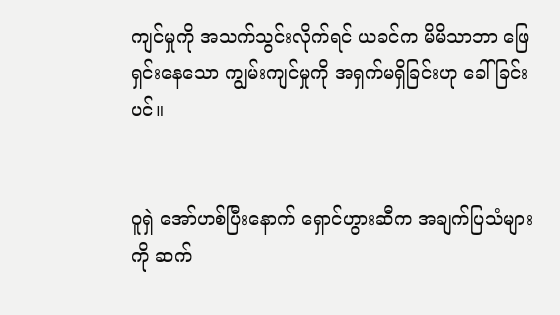ကျင်မှုကို အသက်သွင်းလိုက်ရင် ယခင်က မိမိသာဘာ ဖြေရှင်းနေသော ကျွမ်းကျင်မှုကို အရှက်မရှိခြင်းဟု ခေါ်ခြင်းပင်။


ဝူရှဲ အော်ဟစ်ပြီးနောက် ရှောင်ဟွားဆီက အချက်ပြသံများကို ဆက်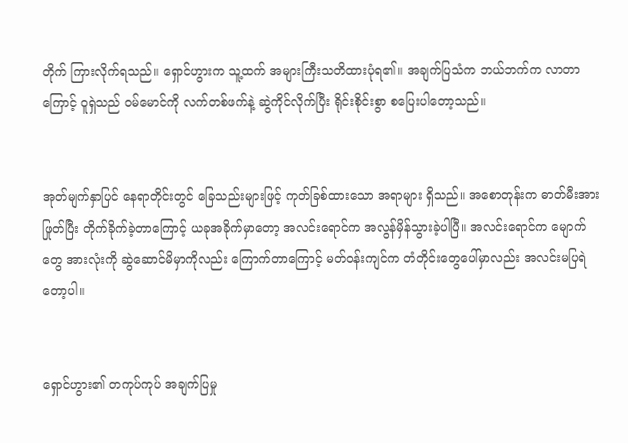တိုက် ကြားလိုက်ရသည်။ ရှောင်ဟွားက သူ့ထက် အများကြီးသတိထားပုံရ၏။ အချက်ပြသံက ဘယ်ဘက်က လာတာကြောင့် ဝူရှဲသည် ဝမ်မောင်ကို လက်တစ်ဖက်နဲ့ ဆွဲကိုင်လိုက်ပြီး ရိုင်းစိုင်းစွာ စပြေးပါတော့သည်။


အုတ်မျက်နှာပြင် နေရာတိုင်းတွင် ခြေသည်းများဖြင့် ကုတ်ခြစ်ထားသော အရာများ ရှိသည်။ အစောတုန်းက ဓာတ်မီးအား ဖြုတ်ပြီး တိုက်ခိုက်ခဲ့တာကြောင့် ယခုအခိုက်မှာတော့ အလင်းရောင်က အလွန်မှိန်သွားခဲ့ပါပြီ။ အလင်းရောင်က မျောက်တွေ အားလုံးကို ဆွဲဆောင်မိမှာကိုလည်း ကြောက်တာကြောင့် မတ်ဝန်းကျင်က တံတိုင်းတွေပေါ်မှာလည်း အလင်းမပြရဲတော့ပါ။


ရှောင်ဟွား၏ တကုပ်ကုပ် အချက်ပြမှု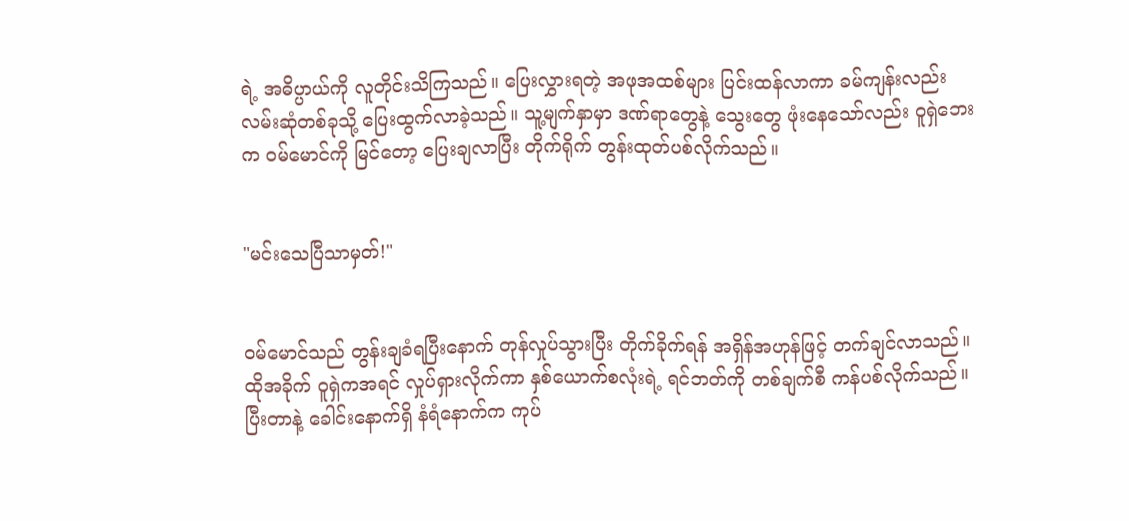ရဲ့ အဓိပ္ပာယ်ကို လူတိုင်းသိကြသည်။ ပြေးလွှားရတဲ့ အဖုအထစ်များ ပြင်းထန်လာကာ ခမ်ကျန်းလည်း လမ်းဆုံတစ်ခုသို့ ပြေးထွက်လာခဲ့သည်။ သူ့မျက်နှာမှာ ဒဏ်ရာတွေနဲ့ သွေးတွေ ဖုံးနေသော်လည်း ဝူရှဲဘေးက ဝမ်မောင်ကို မြင်တော့ ပြေးချလာပြီး တိုက်ရိုက် တွန်းထုတ်ပစ်လိုက်သည်။


"မင်းသေပြီသာမှတ်!"


ဝမ်မောင်သည် တွန်းချခံရပြီးနောက် တုန်လှုပ်သွားပြီး တိုက်ခိုက်ရန် အရှိန်အဟုန်ဖြင့် တက်ချင်လာသည်။ ထိုအခိုက် ဝူရှဲကအရင် လှုပ်ရှားလိုက်ကာ နှစ်ယောက်စလုံးရဲ့ ရင်ဘတ်ကို တစ်ချက်စီ ကန်ပစ်လိုက်သည်။ ပြီးတာနဲ့ ခေါင်းနောက်ရှိ နံရံနောက်က ကုပ်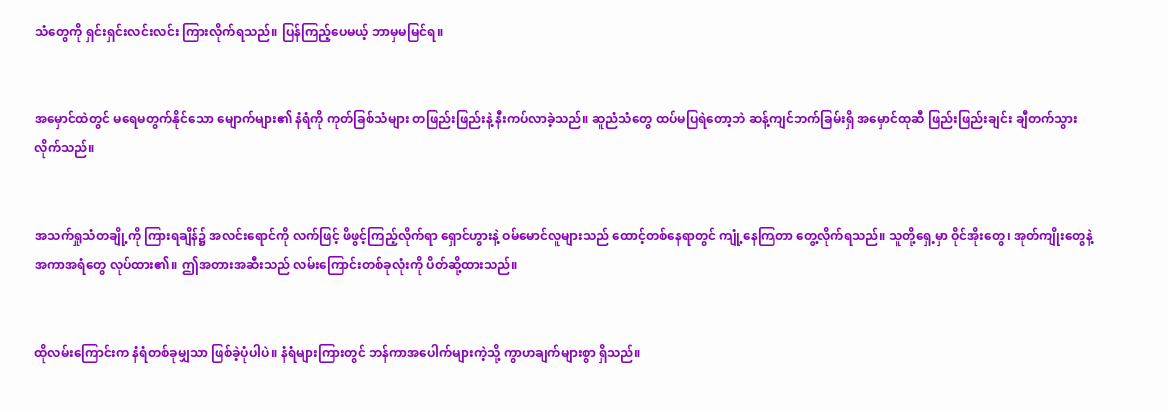သံတွေကို ရှင်းရှင်းလင်းလင်း ကြားလိုက်ရသည်။ ပြန်ကြည့်ပေမယ့် ဘာမှမမြင်ရ။


အမှောင်ထဲတွင် မရေမတွက်နိုင်သော မျောက်များ၏ နံရံကို ကုတ်ခြစ်သံများ တဖြည်းဖြည်းနဲ့ နီးကပ်လာခဲ့သည်။ ဆူညံသံတွေ ထပ်မပြရဲတော့ဘဲ ဆန့်ကျင်ဘက်ခြမ်းရှိ အမှောင်ထုဆီ ဖြည်းဖြည်းချင်း ချီတက်သွားလိုက်သည်။


အသက်ရှုသံတချို့ကို ကြားရချိန်၌ အလင်းရောင်ကို လက်ဖြင့် ဖိဖွင့်ကြည့်လိုက်ရာ ရှောင်ဟွားနဲ့ ဝမ်မောင်လူများသည် ထောင့်တစ်နေရာတွင် ကျုံ့နေကြတာ တွေ့လိုက်ရသည်။ သူတို့ရှေ့မှာ ဝိုင်အိုးတွေ၊ အုတ်ကျိုးတွေနဲ့ အကာအရံတွေ လုပ်ထား၏။ ဤအတားအဆီးသည် လမ်းကြောင်းတစ်ခုလုံးကို ပိတ်ဆို့ထားသည်။


ထိုလမ်းကြောင်းက နံရံတစ်ခုမျှသာ ဖြစ်ခဲ့ပုံပါပဲ။ နံရံများကြားတွင် ဘန်ကာအပေါက်များကဲ့သို့ ကွာဟချက်များစွာ ရှိသည်။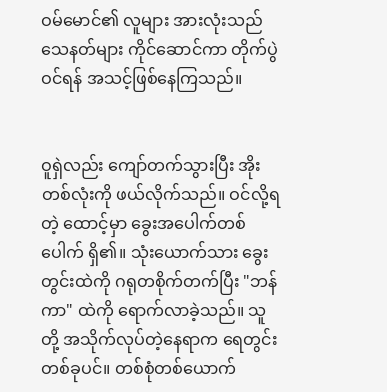ဝမ်မောင်၏ လူများ အားလုံးသည် သေနတ်များ ကိုင်ဆောင်ကာ တိုက်ပွဲဝင်ရန် အသင့်ဖြစ်နေကြသည်။


ဝူရှဲလည်း ကျော်တက်သွားပြီး အိုးတစ်လုံးကို ဖယ်လိုက်သည်။ ဝင်လို့ရတဲ့ ထောင့်မှာ ခွေးအပေါက်တစ်ပေါက် ရှိ၏။ သုံးယောက်သား ခွေးတွင်းထဲကို ဂရုတစိုက်တက်ပြီး "ဘန်ကာ" ထဲကို ရောက်လာခဲ့သည်။ သူတို့ အသိုက်လုပ်တဲ့နေရာက ရေတွင်းတစ်ခုပင်။ တစ်စုံတစ်ယောက်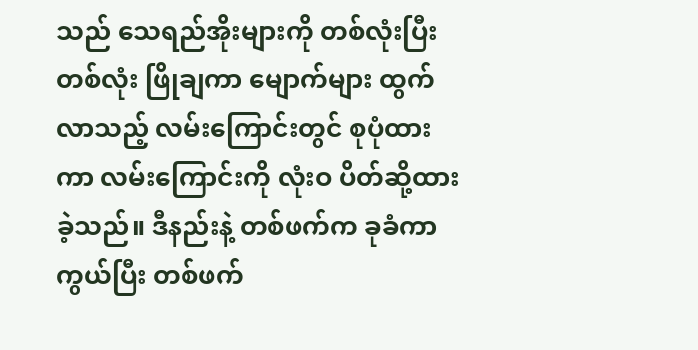သည် သေရည်အိုးများကို တစ်လုံးပြီးတစ်လုံး ဖြိုချကာ မျောက်များ ထွက်လာသည့် လမ်းကြောင်းတွင် စုပုံထားကာ လမ်းကြောင်းကို လုံးဝ ပိတ်ဆို့ထားခဲ့သည်။ ဒီနည်းနဲ့ တစ်ဖက်က ခုခံကာကွယ်ပြီး တစ်ဖက်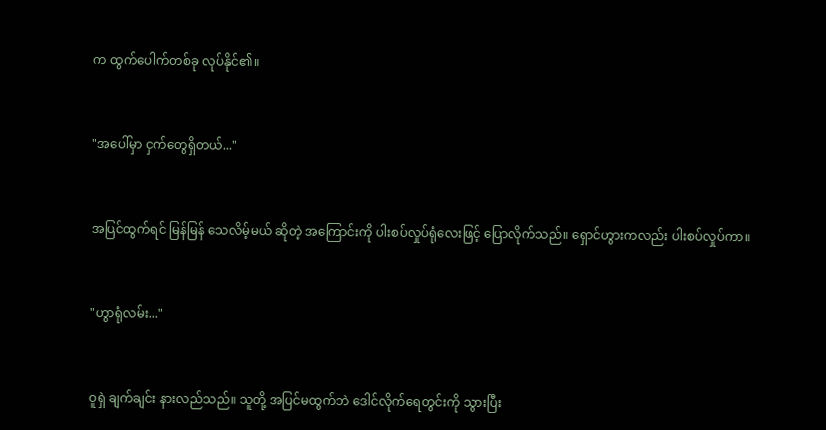က ထွက်ပေါက်တစ်ခု လုပ်နိုင်၏။


"အပေါ်မှာ ငှက်တွေရှိတယ်..."


အပြင်ထွက်ရင် မြန်မြန် သေလိမ့်မယ် ဆိုတဲ့ အကြောင်းကို ပါးစပ်လှုပ်ရုံလေးဖြင့် ပြောလိုက်သည်။ ရှောင်ဟွားကလည်း ပါးစပ်လှုပ်ကာ။


"ဟွာရုံလမ်း..."


ဝူရှဲ ချက်ချင်း နားလည်သည်။ သူတို့ အပြင်မထွက်ဘဲ ဒေါင်လိုက်ရေတွင်းကို သွားပြီး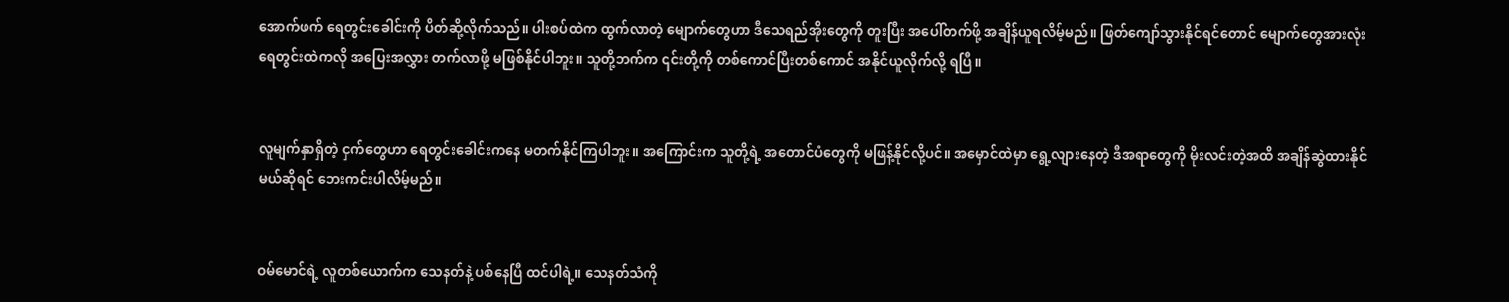အောက်ဖက် ရေတွင်းခေါင်းကို ပိတ်ဆို့လိုက်သည်။ ပါးစပ်ထဲက ထွက်လာတဲ့ မျောက်တွေဟာ ဒီသေရည်အိုးတွေကို တူးပြီး အပေါ်တက်ဖို့ အချိန်ယူရလိမ့်မည်။ ဖြတ်ကျော်သွားနိုင်ရင်တောင် မျောက်တွေအားလုံး ရေတွင်းထဲကလို အပြေးအလွှား တက်လာဖို့ မဖြစ်နိုင်ပါဘူး။ သူတို့ဘက်က ၎င်းတို့ကို တစ်ကောင်ပြီးတစ်ကောင် အနိုင်ယူလိုက်လို့ ရပြီ။


လူမျက်နှာရှိတဲ့ ငှက်တွေဟာ ရေတွင်းခေါင်းကနေ မတက်နိုင်ကြပါဘူး။ အကြောင်းက သူတို့ရဲ့ အတောင်ပံတွေကို မဖြန့်နိုင်လို့ပင်။ အမှောင်ထဲမှာ ရွေ့လျားနေတဲ့ ဒီအရာတွေကို မိုးလင်းတဲ့အထိ အချိန်ဆွဲထားနိုင်မယ်ဆိုရင် ဘေးကင်းပါလိမ့်မည်။


ဝမ်မောင်ရဲ့ လူတစ်ယောက်က သေနတ်နဲ့ ပစ်နေပြီ ထင်ပါရဲ့။ သေနတ်သံကို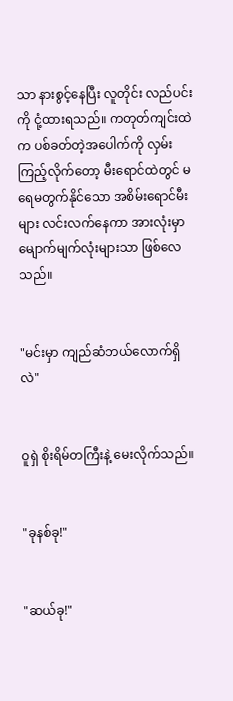သာ နားစွင့်နေပြီး လူတိုင်း လည်ပင်းကို ငုံ့ထားရသည်။ ကတုတ်ကျင်းထဲက ပစ်ခတ်တဲ့အပေါက်ကို လှမ်းကြည့်လိုက်တော့ မီးရောင်ထဲတွင် မရေမတွက်နိုင်သော အစိမ်းရောင်မီးများ လင်းလက်နေကာ အားလုံးမှာ မျောက်မျက်လုံးများသာ ဖြစ်လေသည်။


"မင်းမှာ ကျည်ဆံဘယ်လောက်ရှိလဲ"


ဝူရှဲ စိုးရိမ်တကြီးနဲ့ မေးလိုက်သည်။


"ခုနစ်ခု!"


"ဆယ်ခု!"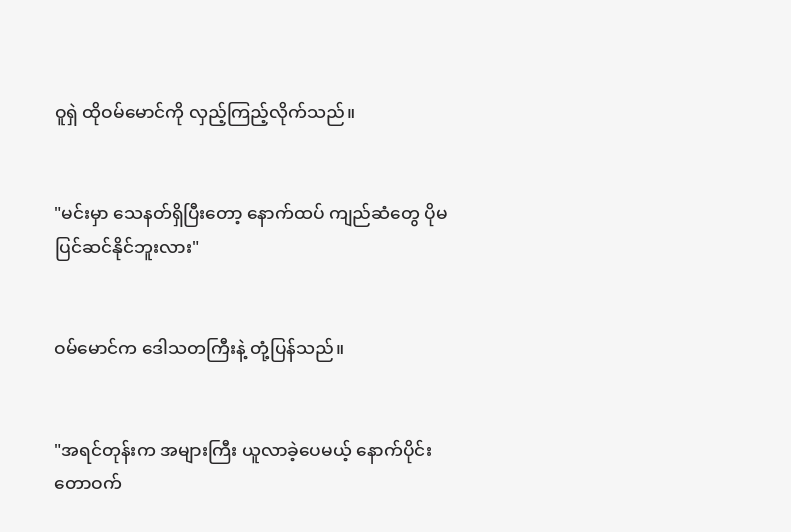ဝူရှဲ ထိုဝမ်မောင်ကို လှည့်ကြည့်လိုက်သည်။


"မင်းမှာ သေနတ်ရှိပြီးတော့ နောက်ထပ် ကျည်ဆံတွေ ပိုမပြင်ဆင်နိုင်ဘူးလား"


ဝမ်မောင်က ဒေါသတကြီးနဲ့ တုံ့ပြန်သည်။


"အရင်တုန်းက အများကြီး ယူလာခဲ့ပေမယ့် နောက်ပိုင်း တောဝက်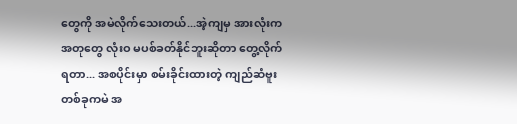တွေကို အမဲလိုက်သေးတယ်...အဲ့ကျမှ အားလုံးက အတုတွေ လုံးဝ မပစ်ခတ်နိုင်ဘူးဆိုတာ တွေ့လိုက်ရတာ... အစပိုင်းမှာ စမ်းခိုင်းထားတဲ့ ကျည်ဆံဗူးတစ်ခုကမဲ အ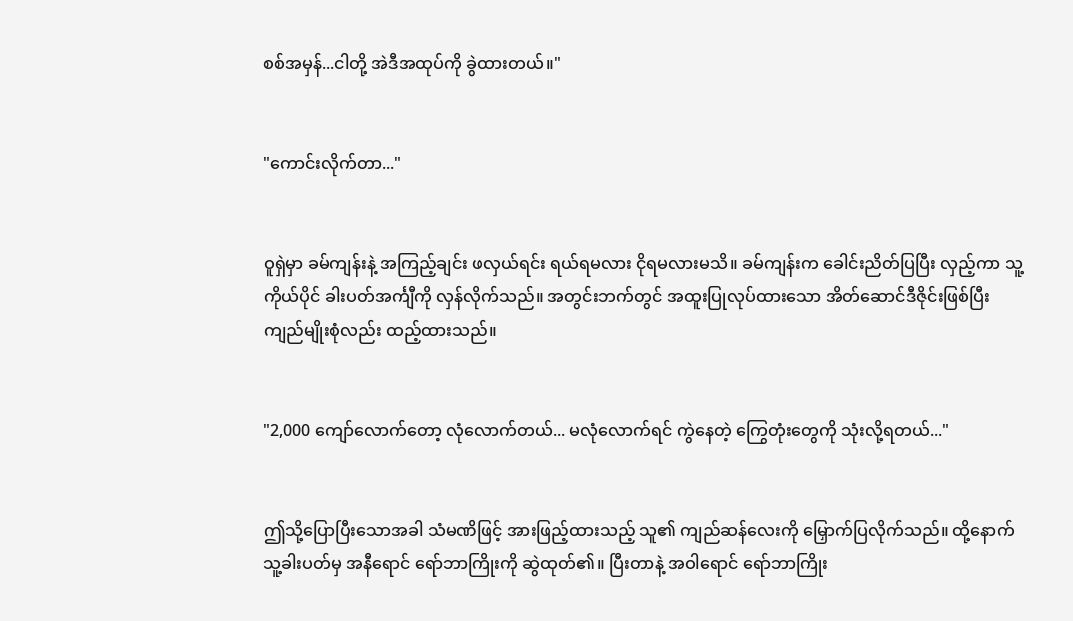စစ်အမှန်...ငါတို့ အဲဒီအထုပ်ကို ခွဲထားတယ်။"


"ကောင်းလိုက်တာ..."


ဝူရှဲမှာ ခမ်ကျန်းနဲ့ အကြည့်ချင်း ဖလှယ်ရင်း ရယ်ရမလား ငိုရမလားမသိ။ ခမ်ကျန်းက ခေါင်းညိတ်ပြပြီး လှည့်ကာ သူ့ကိုယ်ပိုင် ခါးပတ်အင်္ကျီကို လှန်လိုက်သည်။ အတွင်းဘက်တွင် အထူးပြုလုပ်ထားသော အိတ်ဆောင်ဒီဇိုင်းဖြစ်ပြီး ကျည်မျိုးစုံလည်း ထည့်ထားသည်။


"2,000 ကျော်လောက်တော့ လုံလောက်တယ်... မလုံလောက်ရင် ကွဲနေတဲ့ ကြွေတုံးတွေကို သုံးလို့ရတယ်..."


ဤသို့ပြောပြီးသောအခါ သံမဏိဖြင့် အားဖြည့်ထားသည့် သူ၏ ကျည်ဆန်လေးကို မြှောက်ပြလိုက်သည်။ ထို့နောက် သူ့ခါးပတ်မှ အနီရောင် ရော်ဘာကြိုးကို ဆွဲထုတ်၏။ ပြီးတာနဲ့ အဝါရောင် ရော်ဘာကြိုး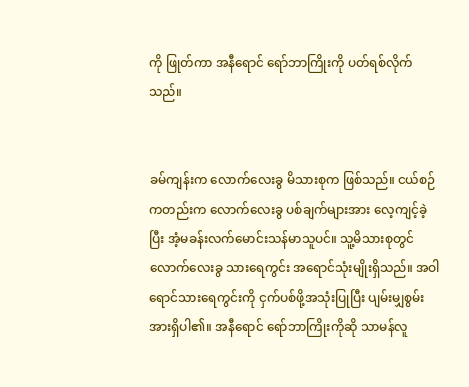ကို ဖြုတ်ကာ အနီရောင် ရော်ဘာကြိုးကို ပတ်ရစ်လိုက်သည်။


ခမ်ကျန်းက လောက်လေးခွ မိသားစုက ဖြစ်သည်။ ငယ်စဉ်ကတည်းက လောက်လေးခွ ပစ်ချက်များအား လေ့ကျင့်ခဲ့ပြီး အံ့မခန်းလက်မောင်းသန်မာသူပင်။ သူ့မိသားစုတွင် လောက်လေးခွ သားရေကွင်း အရောင်သုံးမျိုးရှိသည်။ အဝါရောင်သားရေကွင်းကို ငှက်ပစ်ဖို့အသုံးပြုပြီး ပျမ်းမျှစွမ်းအားရှိပါ၏။ အနီရောင် ရော်ဘာကြိုးကိုဆို သာမန်လူ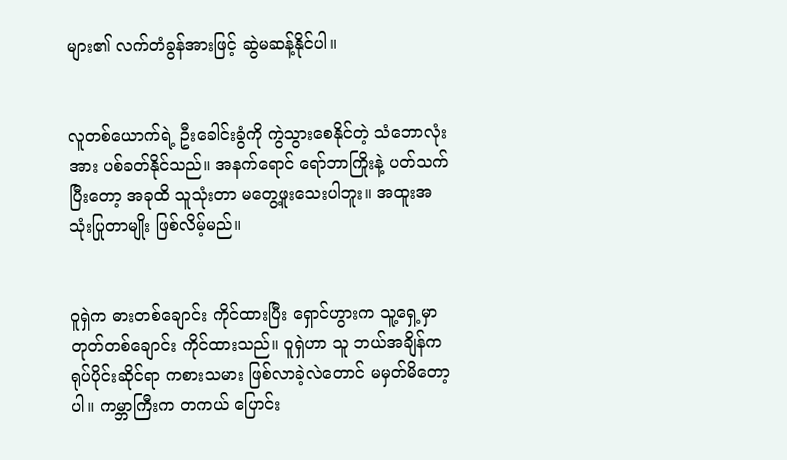များ၏ လက်တံခွန်အားဖြင့် ဆွဲမဆန့်နိုင်ပါ။


လူတစ်ယောက်ရဲ့ ဦးခေါင်းခွံကို ကွဲသွားစေနိုင်တဲ့ သံဘောလုံးအား ပစ်ခတ်နိုင်သည်။ အနက်ရောင် ရော်ဘာကြိုးနဲ့ ပတ်သက်ပြီးတော့ အခုထိ သူသုံးတာ မတွေ့ဖူးသေးပါဘူး။ အထူးအသုံးပြုတာမျိုး ဖြစ်လိမ့်မည်။


ဝူရှဲက ဓားတစ်ချောင်း ကိုင်ထားပြီး ရှောင်ဟွားက သူ့ရှေ့မှာ တုတ်တစ်ချောင်း ကိုင်ထားသည်။ ဝူရှဲဟာ သူ ဘယ်အချိန်က ရုပ်ပိုင်းဆိုင်ရာ ကစားသမား ဖြစ်လာခဲ့လဲတောင် မမှတ်မိတော့ပါ။ ကမ္ဘာကြီးက တကယ် ပြောင်း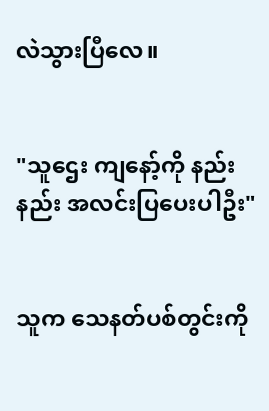လဲသွားပြီလေ။


"သူဌေး ကျနော့်ကို နည်းနည်း အလင်းပြပေးပါဦး"


သူက သေနတ်ပစ်တွင်းကို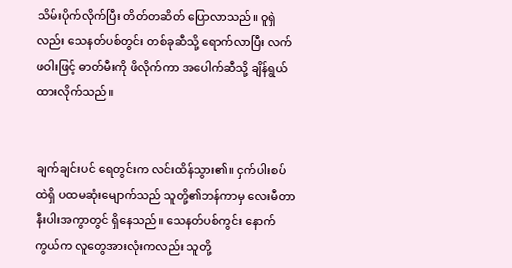သိမ်းပိုက်လိုက်ပြီး တိတ်တဆိတ် ပြောလာသည်။ ဝူရှဲလည်း သေနတ်ပစ်တွင်း တစ်ခုဆီသို့ ရောက်လာပြီး လက်ဖဝါးဖြင့် ဓာတ်မီးကို ဖိလိုက်ကာ အပေါက်ဆီသို့ ချိန်ရွယ်ထားလိုက်သည်။


ချက်ချင်းပင် ရေတွင်းက လင်းထိန်သွား၏။ ငှက်ပါးစပ်ထဲရှိ ပထမဆုံးမျောက်သည် သူတို့၏ဘန်ကာမှ လေးမီတာ နီးပါးအကွာတွင် ရှိနေသည်။ သေနတ်ပစ်ကွင်း နောက်ကွယ်က လူတွေအားလုံးကလည်း သူတို့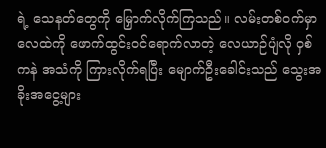ရဲ့ သေနတ်တွေကို မြှောက်လိုက်ကြသည်။ လမ်းတစ်ဝက်မှာ လေထဲကို ဖောက်ထွင်းဝင်ရောက်လာတဲ့ လေယာဉ်ပျံလို ဝှစ်ကနဲ အသံကို ကြားလိုက်ရပြီး မျောက်ဦးခေါင်းသည် သွေးအခိုးအငွေ့များ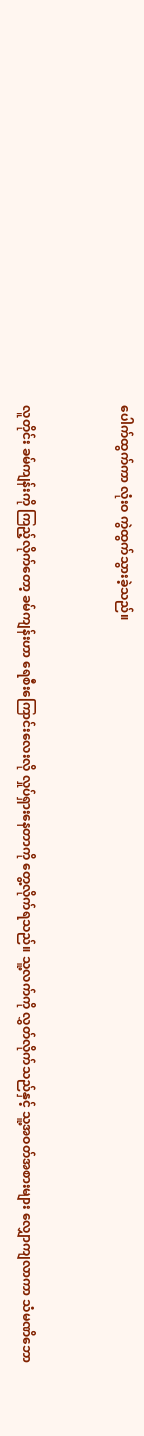ပေါက်ထွက်ကာ လုံးဝ ကွဲထွက်သွားခဲ့သည်။


လူတိုင်း ခမ်ကျန်းကို ကြည့်လိုက်တော့ ခမ်ကျန်းဟာ ရေစီးကြောင်းလေးလို လှုပ်ရှားနေတာကို တွေ့လိုက်ရသည်။ သူ့လက်ကို လွှတ်လိုက်သည်နှင့် သူ့အဝတ်အစားများ လျှောကျလာကာ သံမဏိဘော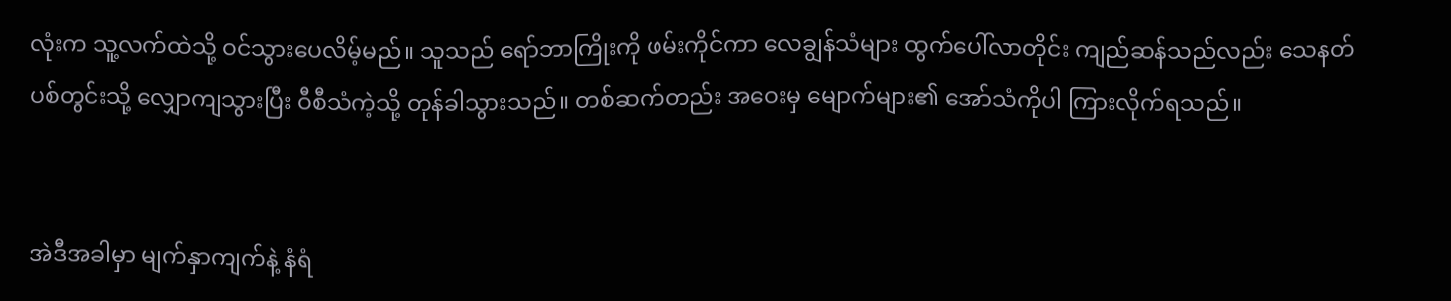လုံးက သူ့လက်ထဲသို့ ဝင်သွားပေလိမ့်မည်။ သူသည် ရော်ဘာကြိုးကို ဖမ်းကိုင်ကာ လေချွန်သံများ ထွက်ပေါ်လာတိုင်း ကျည်ဆန်သည်လည်း သေနတ်ပစ်တွင်းသို့ လျှောကျသွားပြီး ဝီစီသံကဲ့သို့ တုန်ခါသွားသည်။ တစ်ဆက်တည်း အဝေးမှ မျောက်များ၏ အော်သံကိုပါ ကြားလိုက်ရသည်။


အဲဒီအခါမှာ မျက်နှာကျက်နဲ့ နံရံ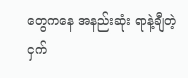တွေကနေ အနည်းဆုံး ရာနဲ့ချီတဲ့ ငှက်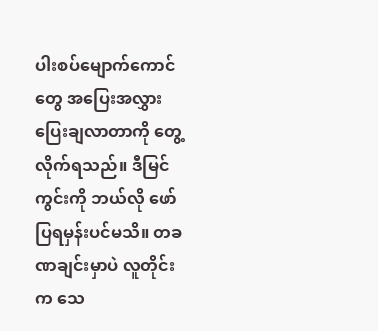ပါးစပ်မျောက်ကောင်တွေ အပြေးအလွှား ပြေးချလာတာကို တွေ့လိုက်ရသည်။ ဒီမြင်ကွင်းကို ဘယ်လို ဖော်ပြရမှန်းပင်မသိ။ တခဏချင်းမှာပဲ လူတိုင်းက သေ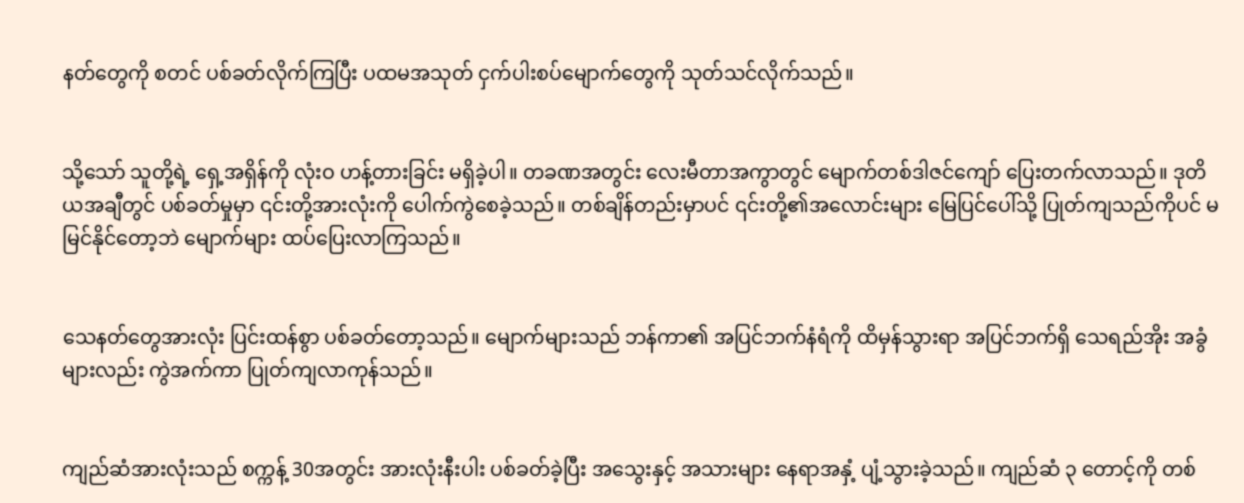နတ်တွေကို စတင် ပစ်ခတ်လိုက်ကြပြီး ပထမအသုတ် ငှက်ပါးစပ်မျောက်တွေကို သုတ်သင်လိုက်သည်။


သို့သော် သူတို့ရဲ့ ရှေ့အရှိန်ကို လုံးဝ ဟန့်တားခြင်း မရှိခဲ့ပါ။ တခဏအတွင်း လေးမီတာအကွာတွင် မျောက်တစ်ဒါဇင်ကျော် ပြေးတက်လာသည်။ ဒုတိယအချီတွင် ပစ်ခတ်မှုမှာ ၎င်းတို့အားလုံးကို ပေါက်ကွဲစေခဲ့သည်။ တစ်ချိန်တည်းမှာပင် ၎င်းတို့၏အလောင်းများ မြေပြင်ပေါ်သို့ ပြုတ်ကျသည်ကိုပင် မမြင်နိုင်တော့ဘဲ မျောက်များ ထပ်ပြေးလာကြသည်။


သေနတ်တွေအားလုံး ပြင်းထန်စွာ ပစ်ခတ်တော့သည်။ မျောက်များသည် ဘန်ကာ၏ အပြင်ဘက်နံရံကို ထိမှန်သွားရာ အပြင်ဘက်ရှိ သေရည်အိုး အခွံများလည်း ကွဲအက်ကာ ပြုတ်ကျလာကုန်သည်။


ကျည်ဆံအားလုံးသည် စက္ကန့် 30အတွင်း အားလုံးနီးပါး ပစ်ခတ်ခဲ့ပြီး အသွေးနှင့် အသားများ နေရာအနှံ့ ပျံ့သွားခဲ့သည်။ ကျည်ဆံ ၃ တောင့်ကို တစ်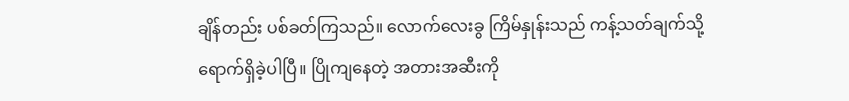ချိန်တည်း ပစ်ခတ်ကြသည်။ လောက်လေးခွ ကြိမ်နှုန်းသည် ကန့်သတ်ချက်သို့ ရောက်ရှိခဲ့ပါပြီ။ ပြိုကျနေတဲ့ အတားအဆီးကို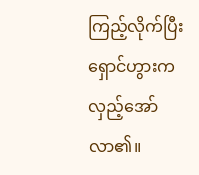ကြည့်လိုက်ပြီး ရှောင်ဟွားက လှည့်အော်လာ၏။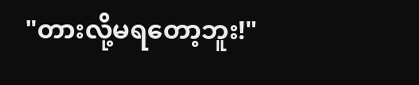"တားလို့မရတော့ဘူး!"